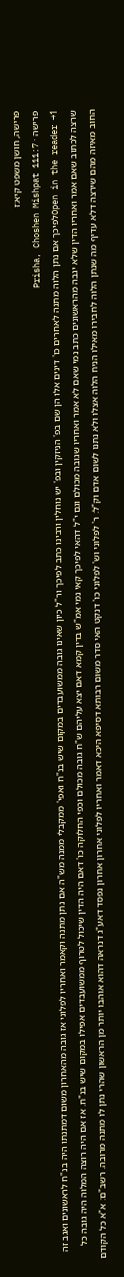פרישה, חושן משפט קיא:ז
פרישה · Prisha, Choshen Mishpat 111:7
Open in the reader →1לפיכך אם נתן הלוה מתנה לאחרים כו' דינים אלו הן שם בפ' הניזקין ובפ' יש נוחלין ורבינו כתב לפיכך ור"ל כיון שאינו גובה ממשועבדים במקום שיש בנ"ח ואפי' ממקבלי ממנה מש"ה אם נתן מתנה וקאמר ואחריו לפלוני אז גובה מהאחרון משום דמתנתו היה בנ"ח לראשונים ואגב זה שרצה לכתוב שאם אמר ואחריו הדין שלא יגבה מהראשונים כתב נמי שאם לא אמר ואחריו שגובה מכולם וגם י"ל דהאי לפיכך קאי נמי אמ"ש בדין קמא דאם יצא עליהם ש"ח גובה מכולם וכפי החלוקה כו' דאם היה הדין שיכול לטרוף ממשועבדים אפילו במקום שיש בנ"ח. אז אם היה רוצה המלוה היה גובה כל החוב מאיזה מהם שירצה דלא עדיף מה שנתן הלוה לחבירו מאילו הניח הלוה אצלו ולא נתנו לשום אדם וק"ל: ר' לפלוני וש' לפלוני כו' דנקט האי סדר משום רבותא דסיפא היכא דאמר ואחריו לפלוני אחרון אחרון נפסד דאע"ג דנראה דהוא אוהבו יותר מן הראשון שהרי נתן לו מתנה מרובה. רשב"ם: א"א כל הקודם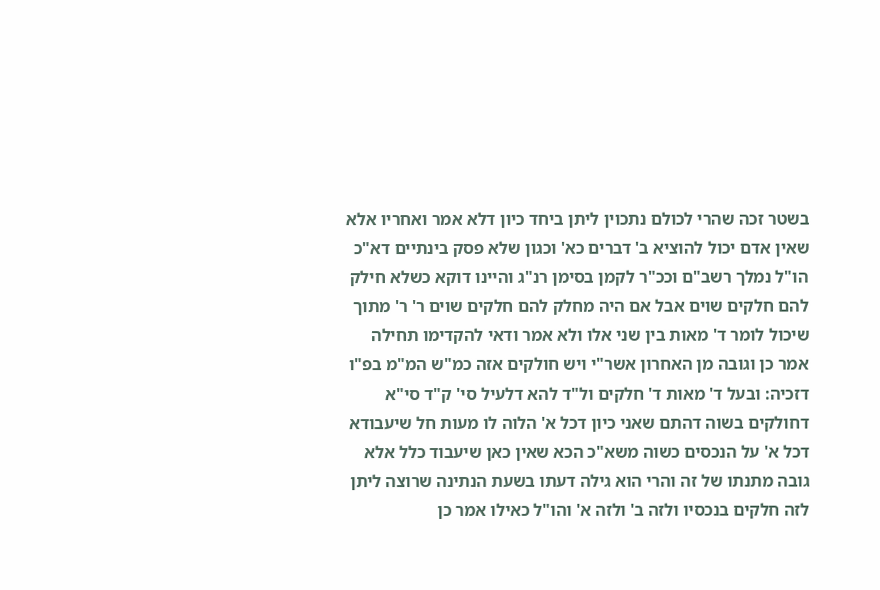בשטר זכה שהרי לכולם נתכוין ליתן ביחד כיון דלא אמר ואחריו אלא שאין אדם יכול להוציא ב' דברים כא' וכגון שלא פסק בינתיים דא"כ הו"ל נמלך רשב"ם וככ"ר לקמן בסימן רנ"ג והיינו דוקא כשלא חילק להם חלקים שוים אבל אם היה מחלק להם חלקים שוים ר' ר' מתוך שיכול לומר ד' מאות בין שני אלו ולא אמר ודאי להקדימו תחילה אמר כן וגובה מן האחרון אשר"י ויש חולקים אזה כמ"ש המ"מ בפ"ו דזכיה: ובעל ד' מאות ד' חלקים ול"ד להא דלעיל סי' ק"ד סי"א דחולקים בשוה דהתם שאני כיון דכל א' הלוה לו מעות חל שיעבודא דכל א' על הנכסים כשוה משא"כ הכא שאין כאן שיעבוד כלל אלא גובה מתנתו של זה והרי הוא גילה דעתו בשעת הנתינה שרוצה ליתן לזה חלקים בנכסיו ולזה ב' ולזה א' והו"ל כאילו אמר כן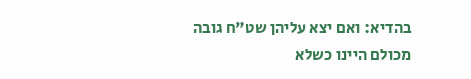בהדיא: ואם יצא עליהן שט"ח גובה מכולם היינו כשלא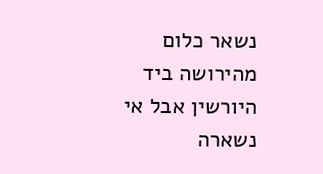נשאר כלום מהירושה ביד היורשין אבל אי נשארה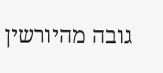גובה מהיורשין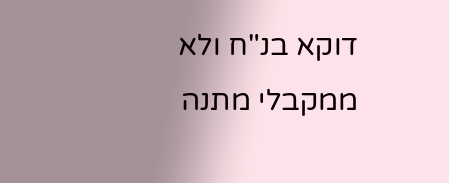דוקא בנ"ח ולא ממקבלי מתנה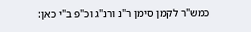כמש"ר לקמן סימן ר"נ ורנ"ג וכ"פ ב"י כאן: